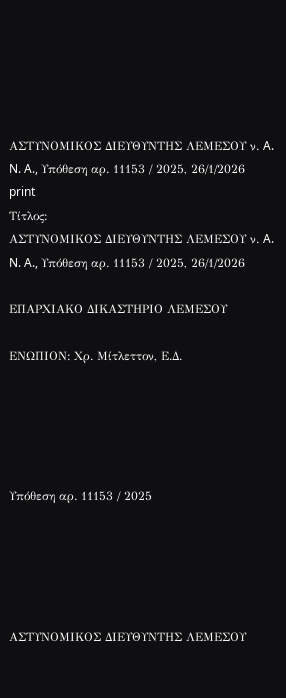ΑΣΤΥΝΟΜΙΚΟΣ ΔΙΕΥΘΥΝΤΗΣ ΛΕΜΕΣΟΥ ν. A. N. A., Υπόθεση αρ. 11153 / 2025, 26/1/2026
print
Τίτλος:
ΑΣΤΥΝΟΜΙΚΟΣ ΔΙΕΥΘΥΝΤΗΣ ΛΕΜΕΣΟΥ ν. A. N. A., Υπόθεση αρ. 11153 / 2025, 26/1/2026

ΕΠΑΡΧΙΑΚΟ ΔΙΚΑΣΤΗΡΙΟ ΛΕΜΕΣΟΥ

ΕΝΩΠΙΟΝ: Χρ. Μίτλεττον, Ε.Δ.





Υπόθεση αρ. 11153 / 2025





ΑΣΤΥΝΟΜΙΚΟΣ ΔΙΕΥΘΥΝΤΗΣ ΛΕΜΕΣΟΥ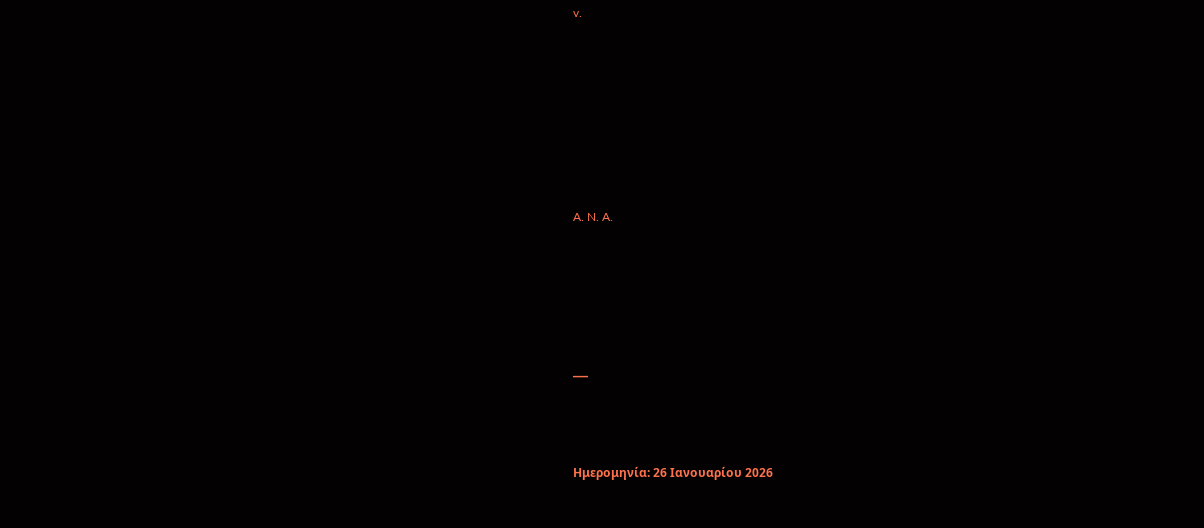v.







A. N. A.





___



Ημερομηνία: 26 Ιανουαρίου 2026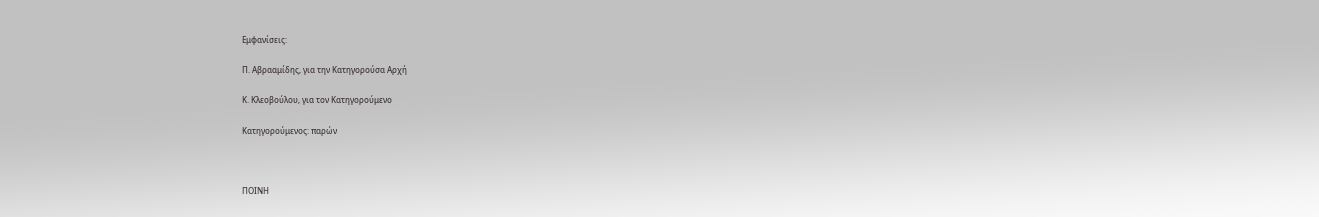Εμφανίσεις:

Π. Αβρααμίδης, για την Κατηγορούσα Αρχή

Κ. Κλεοβούλου, για τον Κατηγορούμενο

Κατηγορούμενος: παρών



ΠΟΙΝΗ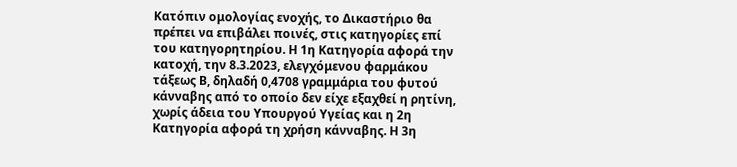Κατόπιν ομολογίας ενοχής, το Δικαστήριο θα πρέπει να επιβάλει ποινές, στις κατηγορίες επί του κατηγορητηρίου. Η 1η Κατηγορία αφορά την κατοχή, την 8.3.2023, ελεγχόμενου φαρμάκου τάξεως Β, δηλαδή 0,4708 γραμμάρια του φυτού κάνναβης από το οποίο δεν είχε εξαχθεί η ρητίνη, χωρίς άδεια του Υπουργού Υγείας και η 2η Κατηγορία αφορά τη χρήση κάνναβης. Η 3η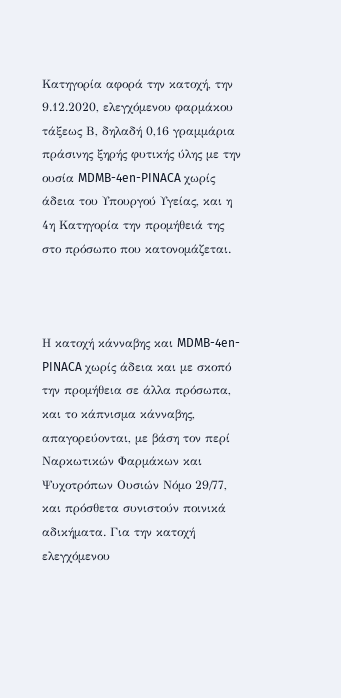Κατηγορία αφορά την κατοχή, την 9.12.2020, ελεγχόμενου φαρμάκου τάξεως Β, δηλαδή 0,16 γραμμάρια πράσινης ξηρής φυτικής ύλης με την ουσία MDMB-4en-PINACA χωρίς άδεια του Υπουργού Υγείας, και η 4η Κατηγορία την προμήθειά της στο πρόσωπο που κατονομάζεται.



Η κατοχή κάνναβης και MDMB-4en-PINACA χωρίς άδεια και με σκοπό την προμήθεια σε άλλα πρόσωπα, και το κάπνισμα κάνναβης, απαγορεύονται, με βάση τον περί Ναρκωτικών Φαρμάκων και Ψυχοτρόπων Ουσιών Νόμο 29/77, και πρόσθετα συνιστούν ποινικά αδικήματα. Για την κατοχή ελεγχόμενου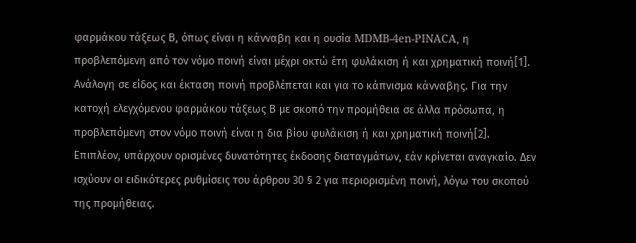φαρμάκου τάξεως Β, όπως είναι η κάνναβη και η ουσία MDMB-4en-PINACA, η προβλεπόμενη από τον νόμο ποινή είναι μέχρι οκτώ έτη φυλάκιση ή και χρηματική ποινή[1]. Ανάλογη σε είδος και έκταση ποινή προβλέπεται και για το κάπνισμα κάνναβης. Για την κατοχή ελεγχόμενου φαρμάκου τάξεως Β με σκοπό την προμήθεια σε άλλα πρόσωπα, η προβλεπόμενη στον νόμο ποινή είναι η δια βίου φυλάκιση ή και χρηματική ποινή[2]. Επιπλέον, υπάρχουν ορισμένες δυνατότητες έκδοσης διαταγμάτων, εάν κρίνεται αναγκαίο. Δεν ισχύουν οι ειδικότερες ρυθμίσεις του άρθρου 30 § 2 για περιορισμένη ποινή, λόγω του σκοπού της προμήθειας.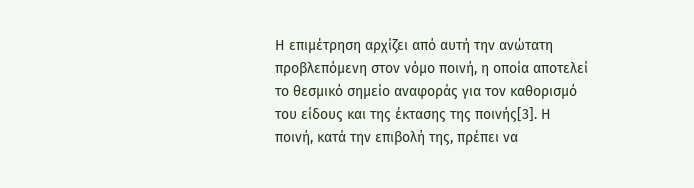Η επιμέτρηση αρχίζει από αυτή την ανώτατη προβλεπόμενη στον νόμο ποινή, η οποία αποτελεί το θεσμικό σημείο αναφοράς για τον καθορισμό του είδους και της έκτασης της ποινής[3]. Η ποινή, κατά την επιβολή της, πρέπει να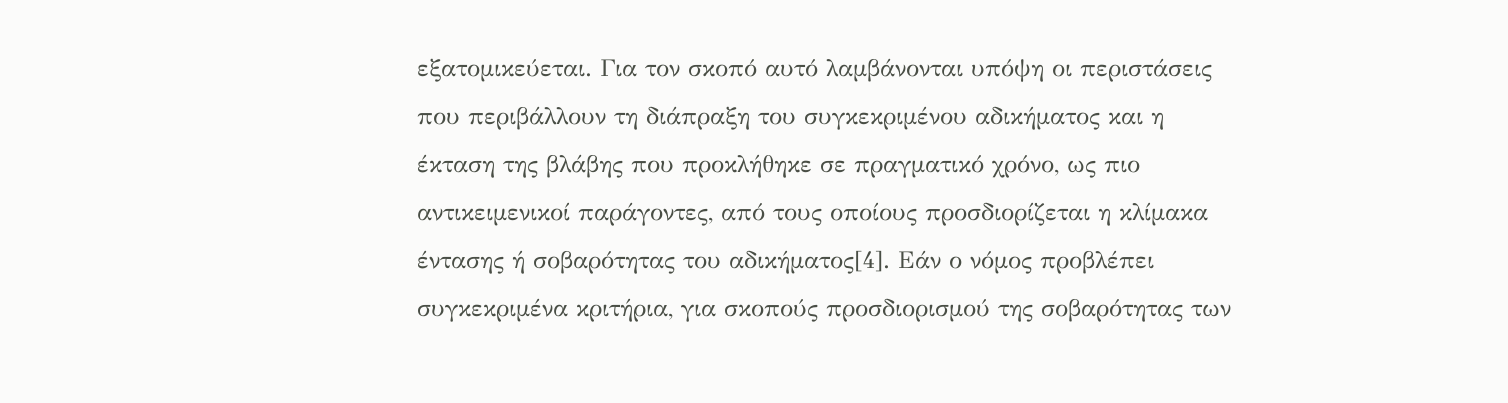εξατομικεύεται. Για τον σκοπό αυτό λαμβάνονται υπόψη οι περιστάσεις που περιβάλλουν τη διάπραξη του συγκεκριμένου αδικήματος και η έκταση της βλάβης που προκλήθηκε σε πραγματικό χρόνο, ως πιο αντικειμενικοί παράγοντες, από τους οποίους προσδιορίζεται η κλίμακα έντασης ή σοβαρότητας του αδικήματος[4]. Εάν ο νόμος προβλέπει συγκεκριμένα κριτήρια, για σκοπούς προσδιορισμού της σοβαρότητας των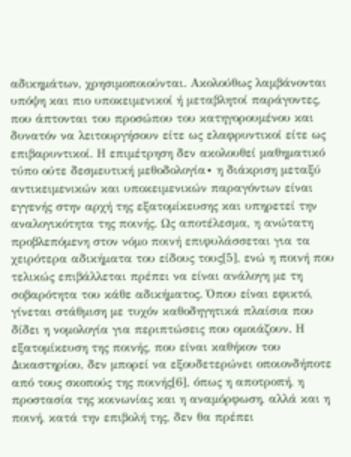αδικημάτων, χρησιμοποιούνται. Ακολούθως λαμβάνονται υπόψη και πιο υποκειμενικοί ή μεταβλητοί παράγοντες, που άπτονται του προσώπου του κατηγορουμένου και δυνατόν να λειτουργήσουν είτε ως ελαφρυντικοί είτε ως επιβαρυντικοί. Η επιμέτρηση δεν ακολουθεί μαθηματικό τύπο ούτε δεσμευτική μεθοδολογία∙ η διάκριση μεταξύ αντικειμενικών και υποκειμενικών παραγόντων είναι εγγενής στην αρχή της εξατομίκευσης και υπηρετεί την αναλογικότητα της ποινής. Ως αποτέλεσμα, η ανώτατη προβλεπόμενη στον νόμο ποινή επιφυλάσσεται για τα χειρότερα αδικήματα του είδους τους[5], ενώ η ποινή που τελικώς επιβάλλεται πρέπει να είναι ανάλογη με τη σοβαρότητα του κάθε αδικήματος. Όπου είναι εφικτό, γίνεται στάθμιση με τυχόν καθοδηγητικά πλαίσια που δίδει η νομολογία για περιπτώσεις που ομοιάζουν. Η εξατομίκευση της ποινής, που είναι καθήκον του Δικαστηρίου, δεν μπορεί να εξουδετερώνει οποιονδήποτε από τους σκοπούς της ποινής[6], όπως η αποτροπή, η προστασία της κοινωνίας και η αναμόρφωση, αλλά και η ποινή, κατά την επιβολή της, δεν θα πρέπει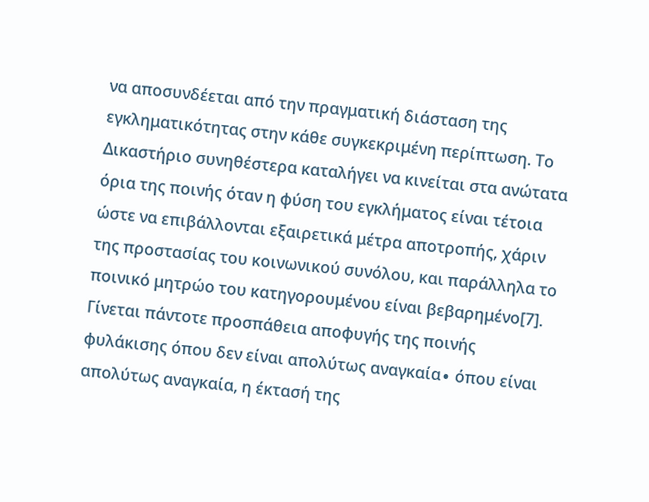να αποσυνδέεται από την πραγματική διάσταση της εγκληματικότητας στην κάθε συγκεκριμένη περίπτωση. Το Δικαστήριο συνηθέστερα καταλήγει να κινείται στα ανώτατα όρια της ποινής όταν η φύση του εγκλήματος είναι τέτοια ώστε να επιβάλλονται εξαιρετικά μέτρα αποτροπής, χάριν της προστασίας του κοινωνικού συνόλου, και παράλληλα το ποινικό μητρώο του κατηγορουμένου είναι βεβαρημένο[7]. Γίνεται πάντοτε προσπάθεια αποφυγής της ποινής φυλάκισης όπου δεν είναι απολύτως αναγκαία∙ όπου είναι απολύτως αναγκαία, η έκτασή της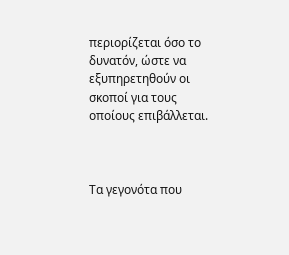περιορίζεται όσο το δυνατόν, ώστε να εξυπηρετηθούν οι σκοποί για τους οποίους επιβάλλεται.



Τα γεγονότα που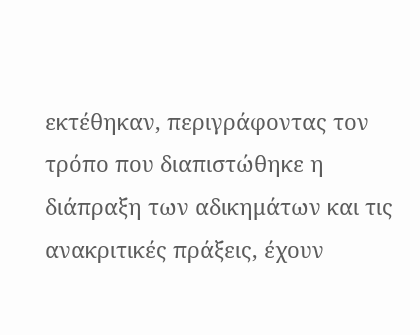εκτέθηκαν, περιγράφοντας τον τρόπο που διαπιστώθηκε η διάπραξη των αδικημάτων και τις ανακριτικές πράξεις, έχουν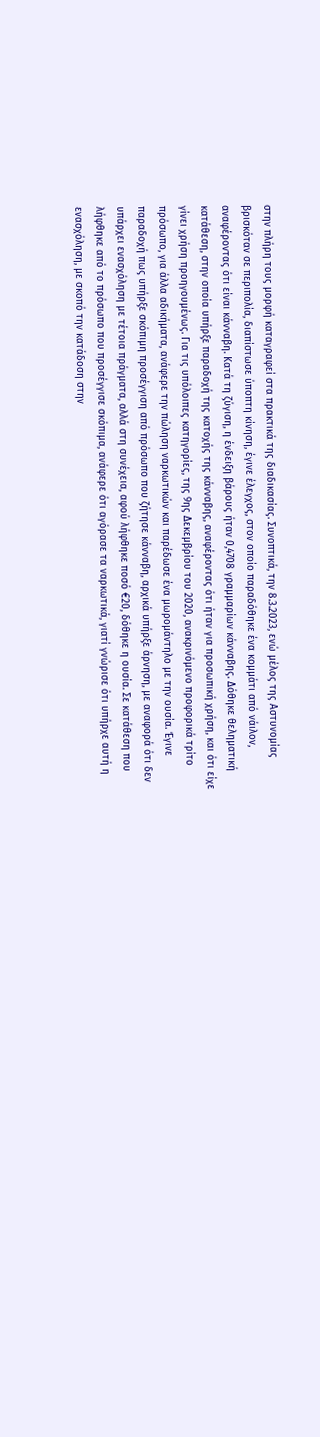στην πλήρη τους μορφή καταγραφεί στα πρακτικά της διαδικασίας. Συνοπτικά, την 8.3.2023, ενώ μέλος της Αστυνομίας βρισκόταν σε περιπολία, διαπίστωσε ύποπτη κίνηση, έγινε έλεγχος, στον οποίο παραδόθηκε ένα κομμάτι από νάιλον, αναφέροντας ότι είναι κάνναβη. Κατά τη ζύγιση, η ένδειξη βάρους ήταν 0,4708 γραμμαρίων κάνναβης. Δόθηκε θεληματική κατάθεση, στην οποία υπήρξε παραδοχή της κατοχής της κάνναβης, αναφέροντας ότι ήταν για προσωπική χρήση, και ότι είχε γίνει χρήση προηγουμένως. Για τις υπόλοιπες κατηγορίες, της 9ης Δεκεμβρίου του 2020, ανακρινόμενο προφορικά τρίτο πρόσωπο, για άλλα αδικήματα, ανάφερε την πώληση ναρκωτικών και παρέδωσε ένα μωρομάντηλο με την ουσία. Έγινε παραδοχή πως υπήρξε σκόπιμη προσέγγιση από πρόσωπο που ζήτησε κάνναβη, αρχικά υπήρξε άρνηση, με αναφορά ότι δεν υπάρχει ενασχόληση με τέτοια πράγματα, αλλά στη συνέχεια, αφού λήφθηκε ποσό €20, δόθηκε η ουσία. Σε κατάθεση που λήφθηκε από το πρόσωπο που προσέγγισε σκόπιμα, ανάφερε ότι αγόρασε τα ναρκωτικά, γιατί γνώρισε ότι υπήρχε αυτή η ενασχόληση, με σκοπό την κατάδοση στην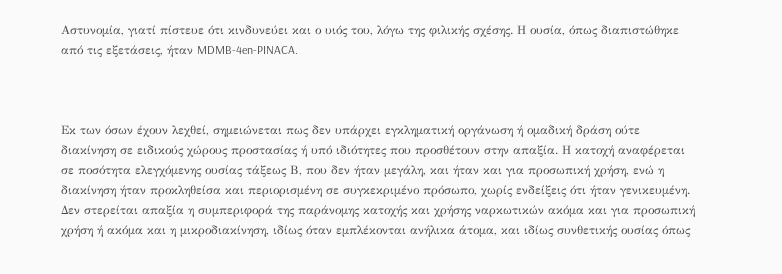Αστυνομία, γιατί πίστευε ότι κινδυνεύει και ο υιός του, λόγω της φιλικής σχέσης. Η ουσία, όπως διαπιστώθηκε από τις εξετάσεις, ήταν MDMB-4en-PINACA.



Εκ των όσων έχουν λεχθεί, σημειώνεται πως δεν υπάρχει εγκληματική οργάνωση ή ομαδική δράση ούτε διακίνηση σε ειδικούς χώρους προστασίας ή υπό ιδιότητες που προσθέτουν στην απαξία. Η κατοχή αναφέρεται σε ποσότητα ελεγχόμενης ουσίας τάξεως Β, που δεν ήταν μεγάλη, και ήταν και για προσωπική χρήση, ενώ η διακίνηση ήταν προκληθείσα και περιορισμένη σε συγκεκριμένο πρόσωπο, χωρίς ενδείξεις ότι ήταν γενικευμένη. Δεν στερείται απαξία η συμπεριφορά της παράνομης κατοχής και χρήσης ναρκωτικών ακόμα και για προσωπική χρήση ή ακόμα και η μικροδιακίνηση, ιδίως όταν εμπλέκονται ανήλικα άτομα, και ιδίως συνθετικής ουσίας όπως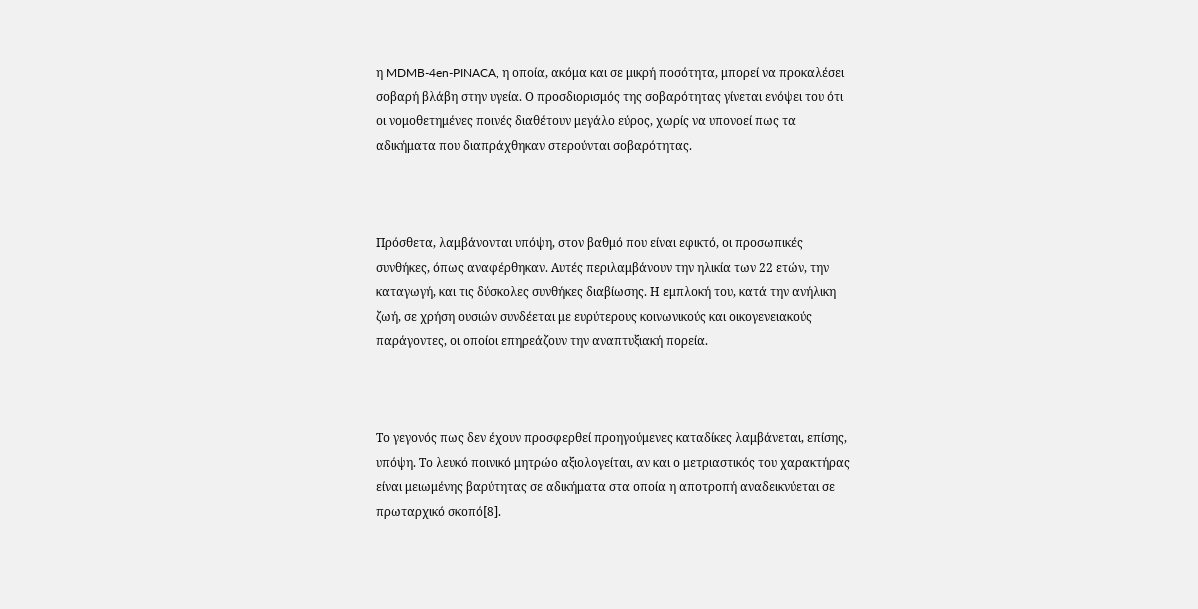η MDMB-4en-PINACA, η οποία, ακόμα και σε μικρή ποσότητα, μπορεί να προκαλέσει σοβαρή βλάβη στην υγεία. Ο προσδιορισμός της σοβαρότητας γίνεται ενόψει του ότι οι νομοθετημένες ποινές διαθέτουν μεγάλο εύρος, χωρίς να υπονοεί πως τα αδικήματα που διαπράχθηκαν στερούνται σοβαρότητας.



Πρόσθετα, λαμβάνονται υπόψη, στον βαθμό που είναι εφικτό, οι προσωπικές συνθήκες, όπως αναφέρθηκαν. Αυτές περιλαμβάνουν την ηλικία των 22 ετών, την καταγωγή, και τις δύσκολες συνθήκες διαβίωσης. Η εμπλοκή του, κατά την ανήλικη ζωή, σε χρήση ουσιών συνδέεται με ευρύτερους κοινωνικούς και οικογενειακούς παράγοντες, οι οποίοι επηρεάζουν την αναπτυξιακή πορεία.



Το γεγονός πως δεν έχουν προσφερθεί προηγούμενες καταδίκες λαμβάνεται, επίσης, υπόψη. Το λευκό ποινικό μητρώο αξιολογείται, αν και ο μετριαστικός του χαρακτήρας είναι μειωμένης βαρύτητας σε αδικήματα στα οποία η αποτροπή αναδεικνύεται σε πρωταρχικό σκοπό[8].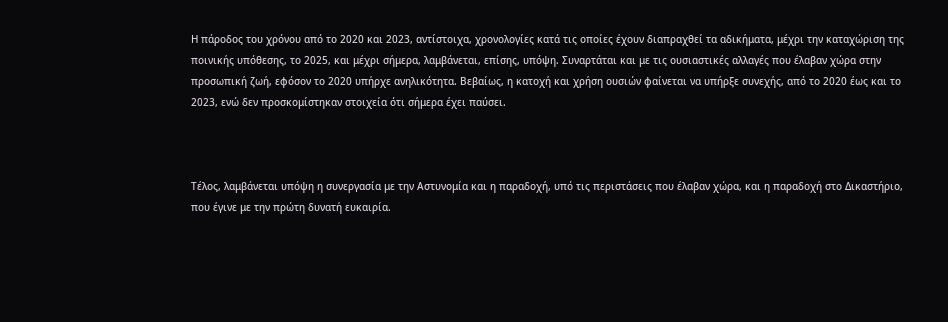Η πάροδος του χρόνου από το 2020 και 2023, αντίστοιχα, χρονολογίες κατά τις οποίες έχουν διαπραχθεί τα αδικήματα, μέχρι την καταχώριση της ποινικής υπόθεσης, το 2025, και μέχρι σήμερα, λαμβάνεται, επίσης, υπόψη. Συναρτάται και με τις ουσιαστικές αλλαγές που έλαβαν χώρα στην προσωπική ζωή, εφόσον το 2020 υπήρχε ανηλικότητα. Βεβαίως, η κατοχή και χρήση ουσιών φαίνεται να υπήρξε συνεχής, από το 2020 έως και το 2023, ενώ δεν προσκομίστηκαν στοιχεία ότι σήμερα έχει παύσει.



Τέλος, λαμβάνεται υπόψη η συνεργασία με την Αστυνομία και η παραδοχή, υπό τις περιστάσεις που έλαβαν χώρα, και η παραδοχή στο Δικαστήριο, που έγινε με την πρώτη δυνατή ευκαιρία.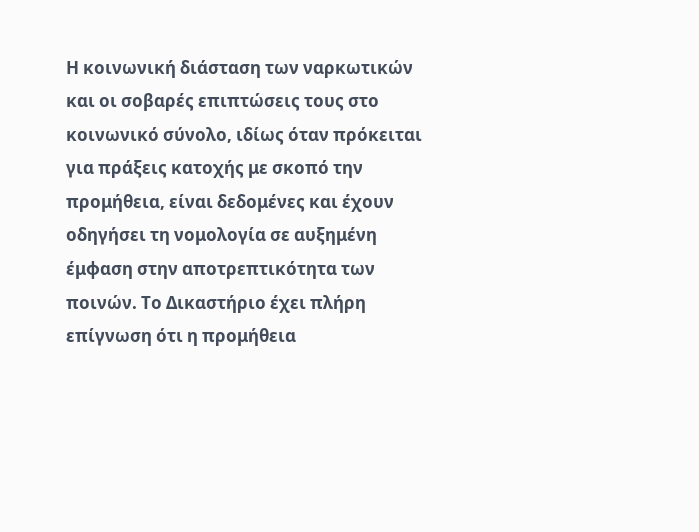Η κοινωνική διάσταση των ναρκωτικών και οι σοβαρές επιπτώσεις τους στο κοινωνικό σύνολο, ιδίως όταν πρόκειται για πράξεις κατοχής με σκοπό την προμήθεια, είναι δεδομένες και έχουν οδηγήσει τη νομολογία σε αυξημένη έμφαση στην αποτρεπτικότητα των ποινών. Το Δικαστήριο έχει πλήρη επίγνωση ότι η προμήθεια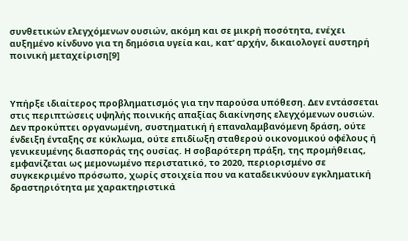συνθετικών ελεγχόμενων ουσιών, ακόμη και σε μικρή ποσότητα, ενέχει αυξημένο κίνδυνο για τη δημόσια υγεία και, κατ’ αρχήν, δικαιολογεί αυστηρή ποινική μεταχείριση[9]



Υπήρξε ιδιαίτερος προβληματισμός για την παρούσα υπόθεση. Δεν εντάσσεται στις περιπτώσεις υψηλής ποινικής απαξίας διακίνησης ελεγχόμενων ουσιών. Δεν προκύπτει οργανωμένη, συστηματική ή επαναλαμβανόμενη δράση, ούτε ένδειξη ένταξης σε κύκλωμα, ούτε επιδίωξη σταθερού οικονομικού οφέλους ή γενικευμένης διασποράς της ουσίας. Η σοβαρότερη πράξη, της προμήθειας, εμφανίζεται ως μεμονωμένο περιστατικό, το 2020, περιορισμένο σε συγκεκριμένο πρόσωπο, χωρίς στοιχεία που να καταδεικνύουν εγκληματική δραστηριότητα με χαρακτηριστικά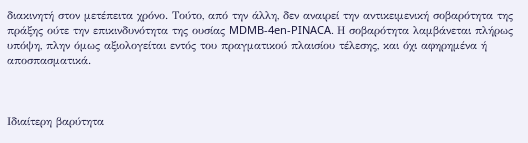διακινητή στον μετέπειτα χρόνο. Τούτο, από την άλλη, δεν αναιρεί την αντικειμενική σοβαρότητα της πράξης ούτε την επικινδυνότητα της ουσίας MDMB-4en-PINACA. Η σοβαρότητα λαμβάνεται πλήρως υπόψη, πλην όμως αξιολογείται εντός του πραγματικού πλαισίου τέλεσης, και όχι αφηρημένα ή αποσπασματικά.



Ιδιαίτερη βαρύτητα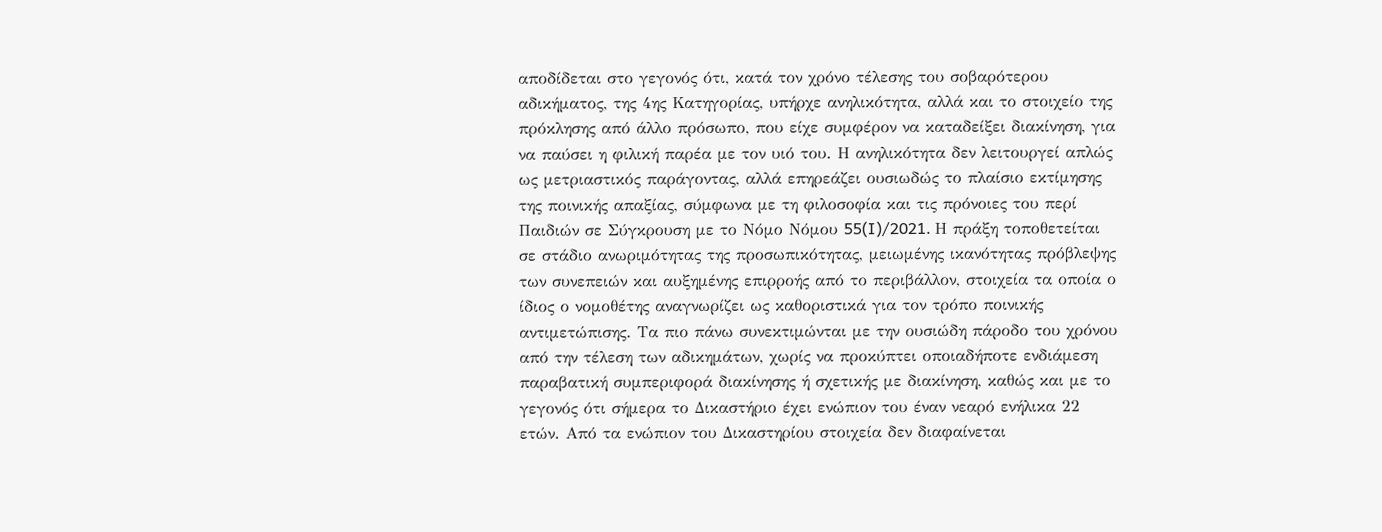αποδίδεται στο γεγονός ότι, κατά τον χρόνο τέλεσης του σοβαρότερου αδικήματος, της 4ης Κατηγορίας, υπήρχε ανηλικότητα, αλλά και το στοιχείο της πρόκλησης από άλλο πρόσωπο, που είχε συμφέρον να καταδείξει διακίνηση, για να παύσει η φιλική παρέα με τον υιό του. Η ανηλικότητα δεν λειτουργεί απλώς ως μετριαστικός παράγοντας, αλλά επηρεάζει ουσιωδώς το πλαίσιο εκτίμησης της ποινικής απαξίας, σύμφωνα με τη φιλοσοφία και τις πρόνοιες του περί Παιδιών σε Σύγκρουση με το Νόμο Νόμου 55(I)/2021. Η πράξη τοποθετείται σε στάδιο ανωριμότητας της προσωπικότητας, μειωμένης ικανότητας πρόβλεψης των συνεπειών και αυξημένης επιρροής από το περιβάλλον, στοιχεία τα οποία ο ίδιος ο νομοθέτης αναγνωρίζει ως καθοριστικά για τον τρόπο ποινικής αντιμετώπισης. Τα πιο πάνω συνεκτιμώνται με την ουσιώδη πάροδο του χρόνου από την τέλεση των αδικημάτων, χωρίς να προκύπτει οποιαδήποτε ενδιάμεση παραβατική συμπεριφορά διακίνησης ή σχετικής με διακίνηση, καθώς και με το γεγονός ότι σήμερα το Δικαστήριο έχει ενώπιον του έναν νεαρό ενήλικα 22 ετών. Από τα ενώπιον του Δικαστηρίου στοιχεία δεν διαφαίνεται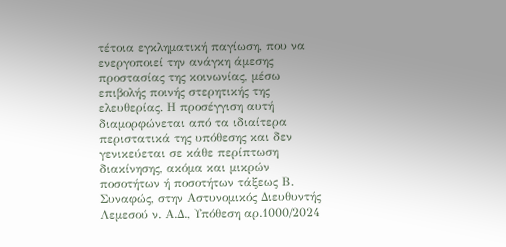τέτοια εγκληματική παγίωση, που να ενεργοποιεί την ανάγκη άμεσης προστασίας της κοινωνίας, μέσω επιβολής ποινής στερητικής της ελευθερίας. Η προσέγγιση αυτή διαμορφώνεται από τα ιδιαίτερα περιστατικά της υπόθεσης και δεν γενικεύεται σε κάθε περίπτωση διακίνησης, ακόμα και μικρών ποσοτήτων ή ποσοτήτων τάξεως Β. Συναφώς, στην Αστυνομικός Διευθυντής Λεμεσού ν. Α.Δ., Υπόθεση αρ.1000/2024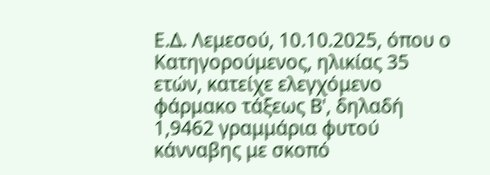Ε.Δ. Λεμεσού, 10.10.2025, όπου ο Κατηγορούμενος, ηλικίας 35 ετών, κατείχε ελεγχόμενο φάρμακο τάξεως Β', δηλαδή 1,9462 γραμμάρια φυτού κάνναβης με σκοπό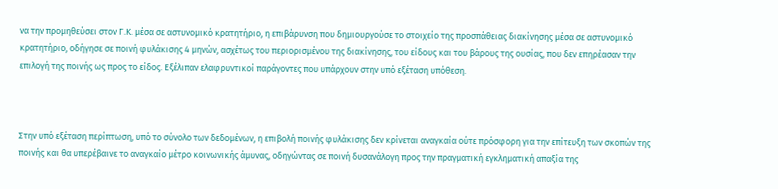να την προμηθεύσει στον Γ.Κ. μέσα σε αστυνομικό κρατητήριο, η επιβάρυνση που δημιουργούσε το στοιχείο της προσπάθειας διακίνησης μέσα σε αστυνομικό κρατητήριο, οδήγησε σε ποινή φυλάκισης 4 μηνών, ασχέτως του περιορισμένου της διακίνησης, του είδους και του βάρους της ουσίας, που δεν επηρέασαν την επιλογή της ποινής ως προς το είδος. Εξέλιπαν ελαφρυντικοί παράγοντες που υπάρχουν στην υπό εξέταση υπόθεση.



Στην υπό εξέταση περίπτωση, υπό το σύνολο των δεδομένων, η επιβολή ποινής φυλάκισης δεν κρίνεται αναγκαία ούτε πρόσφορη για την επίτευξη των σκοπών της ποινής και θα υπερέβαινε το αναγκαίο μέτρο κοινωνικής άμυνας, οδηγώντας σε ποινή δυσανάλογη προς την πραγματική εγκληματική απαξία της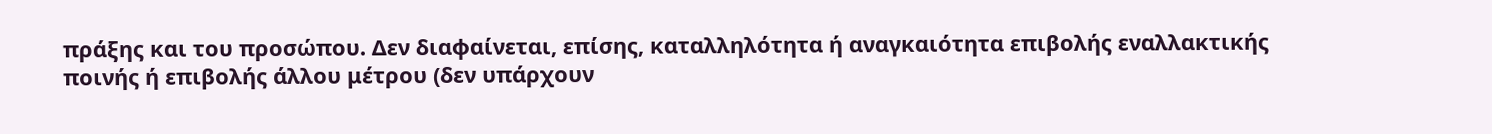πράξης και του προσώπου. Δεν διαφαίνεται, επίσης, καταλληλότητα ή αναγκαιότητα επιβολής εναλλακτικής ποινής ή επιβολής άλλου μέτρου (δεν υπάρχουν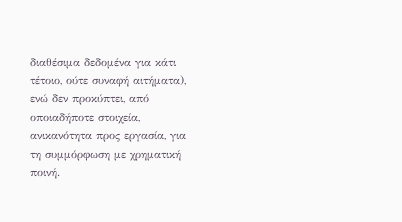διαθέσιμα δεδομένα για κάτι τέτοιο, ούτε συναφή αιτήματα), ενώ δεν προκύπτει, από οποιαδήποτε στοιχεία, ανικανότητα προς εργασία, για τη συμμόρφωση με χρηματική ποινή.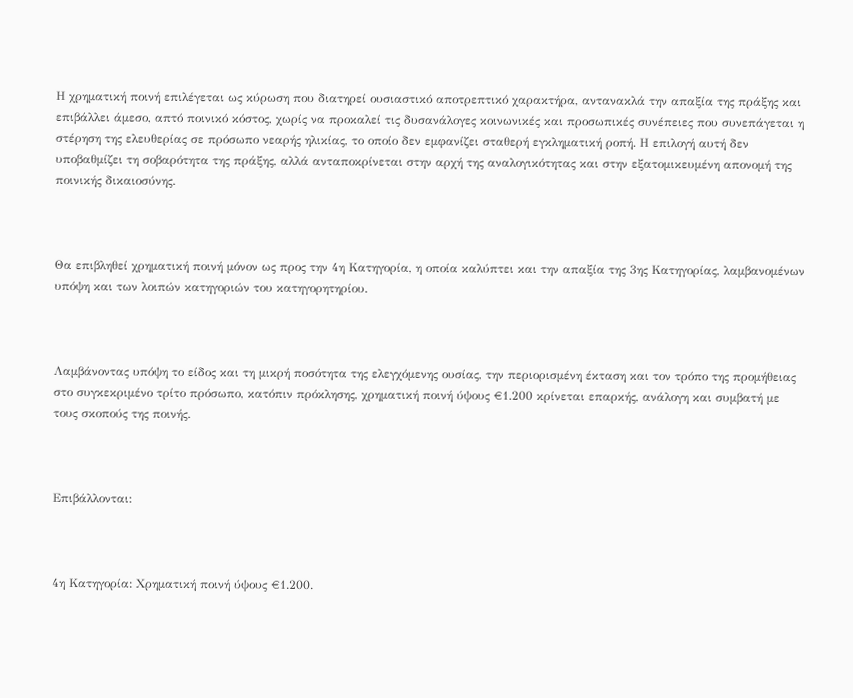Η χρηματική ποινή επιλέγεται ως κύρωση που διατηρεί ουσιαστικό αποτρεπτικό χαρακτήρα, αντανακλά την απαξία της πράξης και επιβάλλει άμεσο, απτό ποινικό κόστος, χωρίς να προκαλεί τις δυσανάλογες κοινωνικές και προσωπικές συνέπειες που συνεπάγεται η στέρηση της ελευθερίας σε πρόσωπο νεαρής ηλικίας, το οποίο δεν εμφανίζει σταθερή εγκληματική ροπή. Η επιλογή αυτή δεν υποβαθμίζει τη σοβαρότητα της πράξης, αλλά ανταποκρίνεται στην αρχή της αναλογικότητας και στην εξατομικευμένη απονομή της ποινικής δικαιοσύνης.



Θα επιβληθεί χρηματική ποινή μόνον ως προς την 4η Κατηγορία, η οποία καλύπτει και την απαξία της 3ης Κατηγορίας, λαμβανομένων υπόψη και των λοιπών κατηγοριών του κατηγορητηρίου.



Λαμβάνοντας υπόψη το είδος και τη μικρή ποσότητα της ελεγχόμενης ουσίας, την περιορισμένη έκταση και τον τρόπο της προμήθειας στο συγκεκριμένο τρίτο πρόσωπο, κατόπιν πρόκλησης, χρηματική ποινή ύψους €1.200 κρίνεται επαρκής, ανάλογη και συμβατή με τους σκοπούς της ποινής.



Επιβάλλονται:



4η Κατηγορία: Χρηματική ποινή ύψους €1.200.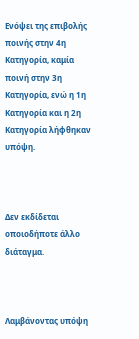Ενόψει της επιβολής ποινής στην 4η Κατηγορία, καμία ποινή στην 3η Κατηγορία, ενώ η 1η Κατηγορία και η 2η Κατηγορία λήφθηκαν υπόψη.



Δεν εκδίδεται οποιοδήποτε άλλο διάταγμα.



Λαμβάνοντας υπόψη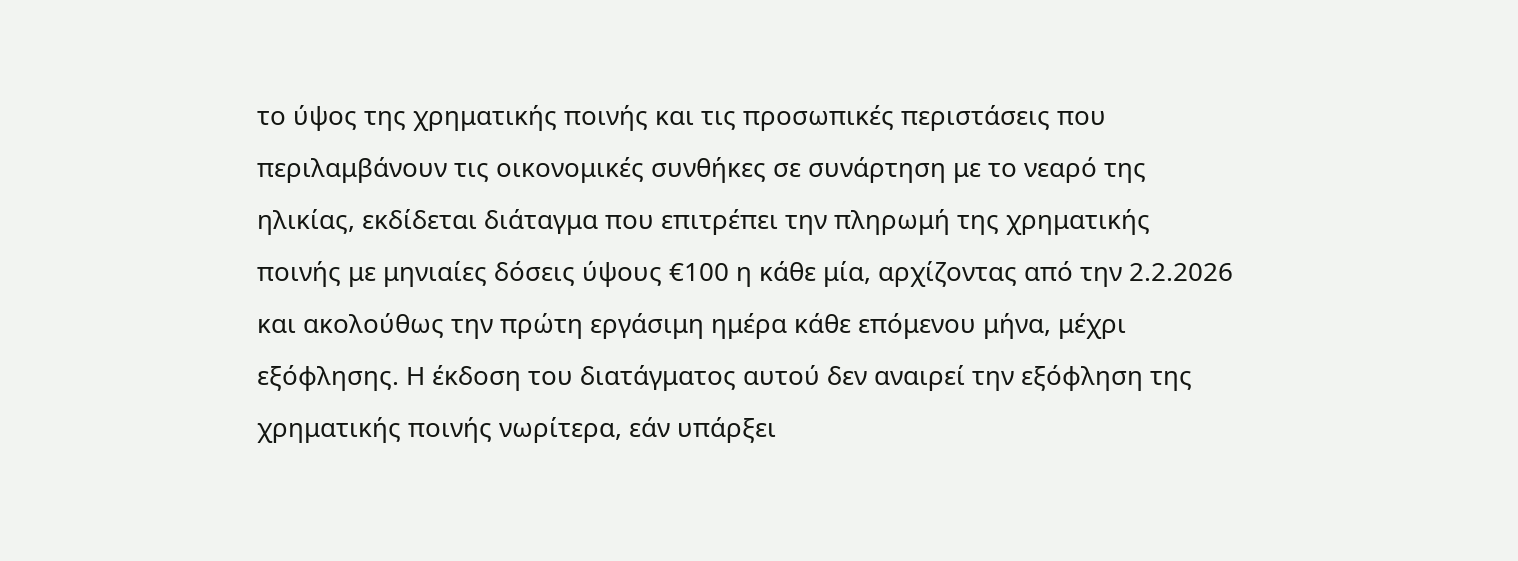το ύψος της χρηματικής ποινής και τις προσωπικές περιστάσεις που περιλαμβάνουν τις οικονομικές συνθήκες σε συνάρτηση με το νεαρό της ηλικίας, εκδίδεται διάταγμα που επιτρέπει την πληρωμή της χρηματικής ποινής με μηνιαίες δόσεις ύψους €100 η κάθε μία, αρχίζοντας από την 2.2.2026 και ακολούθως την πρώτη εργάσιμη ημέρα κάθε επόμενου μήνα, μέχρι εξόφλησης. Η έκδοση του διατάγματος αυτού δεν αναιρεί την εξόφληση της χρηματικής ποινής νωρίτερα, εάν υπάρξει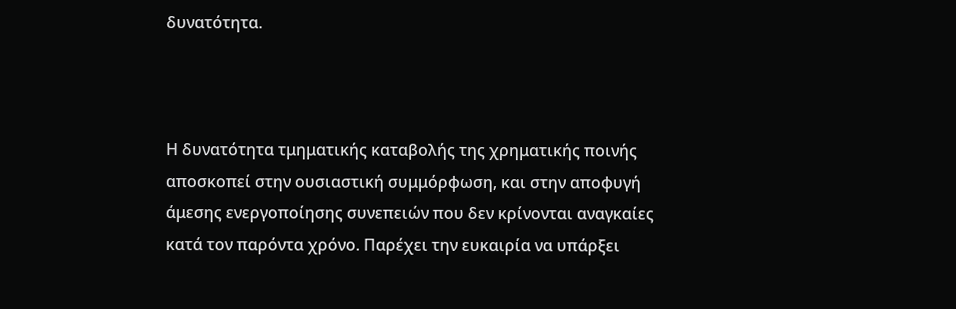δυνατότητα.



Η δυνατότητα τμηματικής καταβολής της χρηματικής ποινής αποσκοπεί στην ουσιαστική συμμόρφωση, και στην αποφυγή άμεσης ενεργοποίησης συνεπειών που δεν κρίνονται αναγκαίες κατά τον παρόντα χρόνο. Παρέχει την ευκαιρία να υπάρξει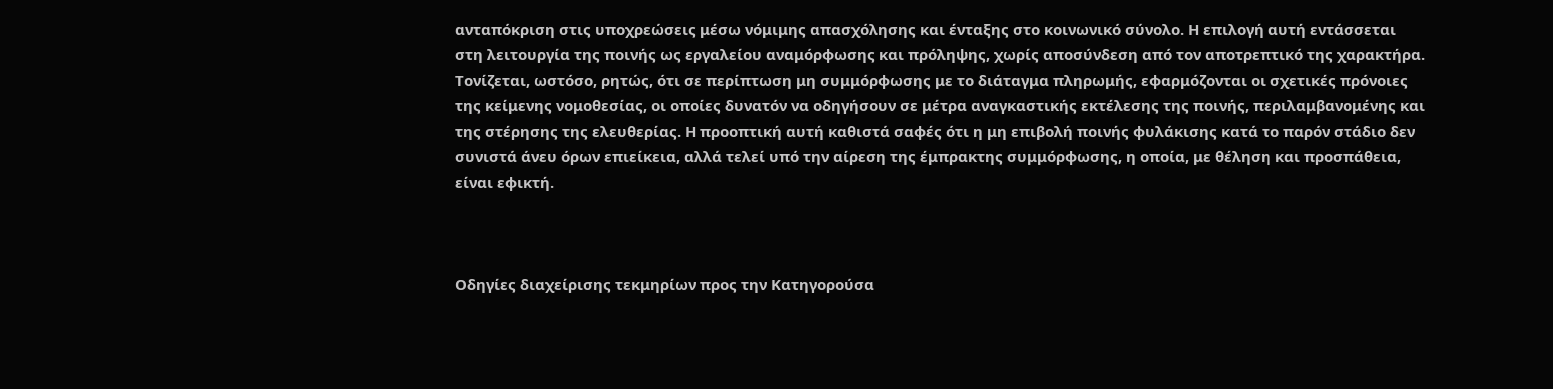ανταπόκριση στις υποχρεώσεις μέσω νόμιμης απασχόλησης και ένταξης στο κοινωνικό σύνολο. Η επιλογή αυτή εντάσσεται στη λειτουργία της ποινής ως εργαλείου αναμόρφωσης και πρόληψης, χωρίς αποσύνδεση από τον αποτρεπτικό της χαρακτήρα. Τονίζεται, ωστόσο, ρητώς, ότι σε περίπτωση μη συμμόρφωσης με το διάταγμα πληρωμής, εφαρμόζονται οι σχετικές πρόνοιες της κείμενης νομοθεσίας, οι οποίες δυνατόν να οδηγήσουν σε μέτρα αναγκαστικής εκτέλεσης της ποινής, περιλαμβανομένης και της στέρησης της ελευθερίας. Η προοπτική αυτή καθιστά σαφές ότι η μη επιβολή ποινής φυλάκισης κατά το παρόν στάδιο δεν συνιστά άνευ όρων επιείκεια, αλλά τελεί υπό την αίρεση της έμπρακτης συμμόρφωσης, η οποία, με θέληση και προσπάθεια, είναι εφικτή.



Οδηγίες διαχείρισης τεκμηρίων προς την Κατηγορούσα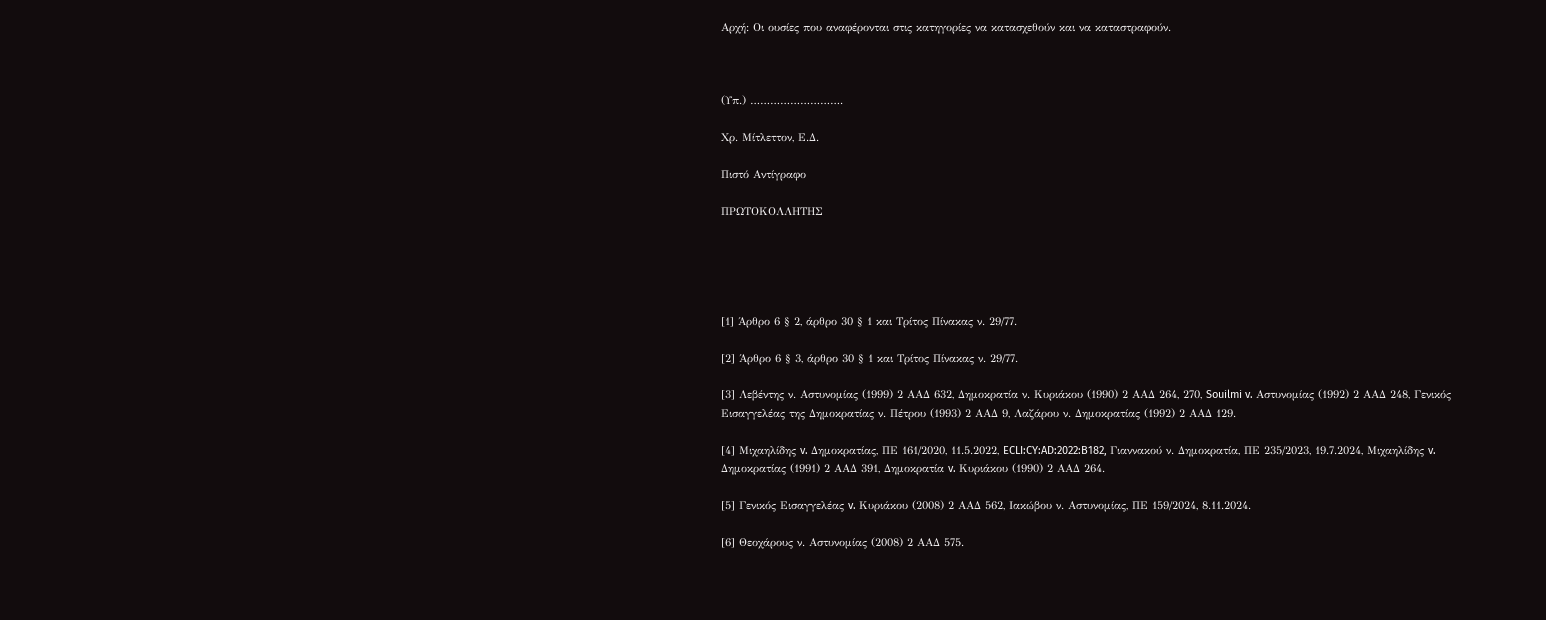Αρχή: Οι ουσίες που αναφέρονται στις κατηγορίες να κατασχεθούν και να καταστραφούν.



(Υπ.) ……………………….

Χρ. Μίτλεττον, Ε.Δ.

Πιστό Αντίγραφο

ΠΡΩΤΟΚΟΛΛΗΤΗΣ





[1] Άρθρο 6 § 2, άρθρο 30 § 1 και Τρίτος Πίνακας ν. 29/77.

[2] Άρθρο 6 § 3, άρθρο 30 § 1 και Τρίτος Πίνακας ν. 29/77.

[3] Λεβέντης ν. Αστυνομίας (1999) 2 ΑΑΔ 632, Δημοκρατία ν. Κυριάκου (1990) 2 ΑΑΔ 264, 270, Souilmi v. Αστυνομίας (1992) 2 ΑΑΔ 248, Γενικός Εισαγγελέας της Δημοκρατίας ν. Πέτρου (1993) 2 ΑΑΔ 9, Λαζάρου ν. Δημοκρατίας (1992) 2 ΑΑΔ 129.

[4] Μιχαηλίδης v. Δημοκρατίας, ΠΕ 161/2020, 11.5.2022, ECLI:CY:AD:2022:B182, Γιαννακού ν. Δημοκρατία, ΠΕ 235/2023, 19.7.2024, Μιχαηλίδης v. Δημοκρατίας (1991) 2 ΑΑΔ 391, Δημοκρατία v. Κυριάκου (1990) 2 ΑΑΔ 264.

[5] Γενικός Εισαγγελέας v. Κυριάκου (2008) 2 ΑΑΔ 562, Ιακώβου ν. Αστυνομίας, ΠΕ 159/2024, 8.11.2024.

[6] Θεοχάρους ν. Αστυνομίας (2008) 2 ΑΑΔ 575.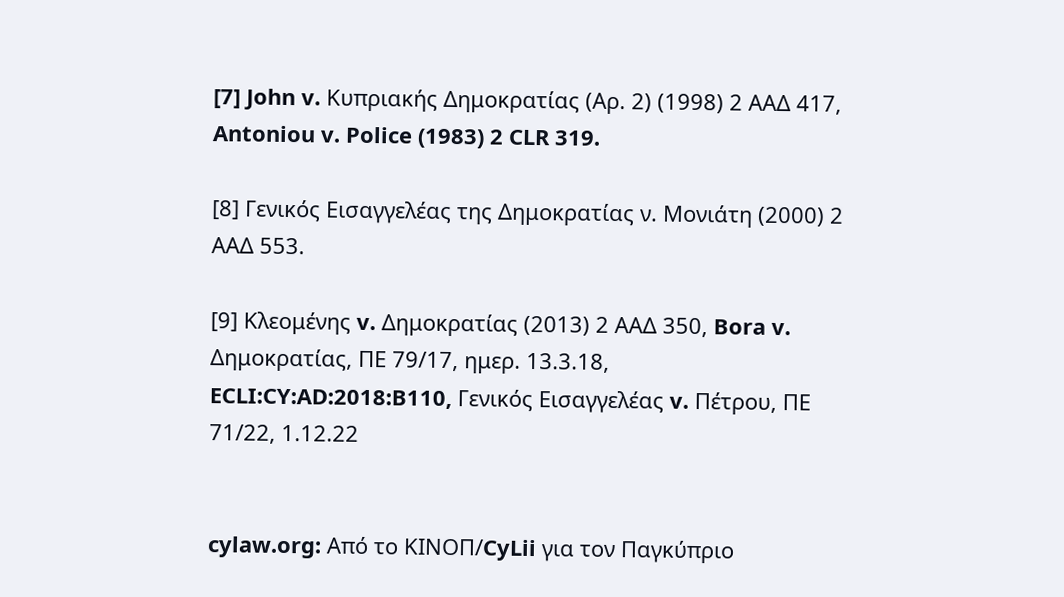[7] John v. Κυπριακής Δημοκρατίας (Αρ. 2) (1998) 2 ΑΑΔ 417, Antoniou v. Police (1983) 2 CLR 319.

[8] Γενικός Εισαγγελέας της Δημοκρατίας ν. Μονιάτη (2000) 2 ΑΑΔ 553.

[9] Κλεομένης v. Δημοκρατίας (2013) 2 ΑΑΔ 350, Bora v. Δημοκρατίας, ΠΕ 79/17, ημερ. 13.3.18, ECLI:CY:AD:2018:B110, Γενικός Εισαγγελέας v. Πέτρου, ΠΕ 71/22, 1.12.22


cylaw.org: Από το ΚΙΝOΠ/CyLii για τον Παγκύπριο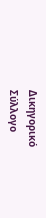Δικηγορικό Σύλλογο